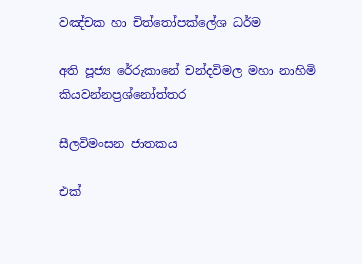වඤ්චක හා චිත්තෝපක්ලේශ ධර්ම

අති පූජ්‍ය රේරුකානේ චන්දවිමල මහා නාහිමි
කියවන්නප්‍රශ්නෝත්තර

සීලවිමංසන ජාතකය

එක්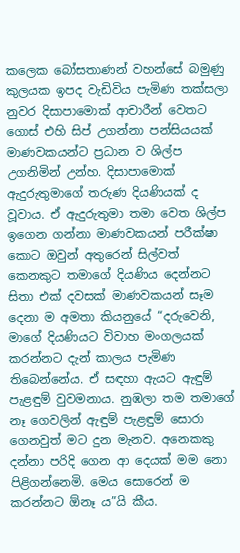කලෙක බෝසතාණන් වහන්සේ බමුණු කුලයක ඉපද වැඩිවිය පැමිණ තක්සලා නුවර දිසාපාමොක් ආචාරීන් වෙතට ගොස් එහි සිප් උගන්නා පන්සියයක් මාණවකයන්ට ප්‍ර‍ධාන ව ශිල්ප උගනිමින් උන්හ. දිසාපාමොක් ඇදුරුතුමාගේ තරුණ දියණියක් ද වූවාය. ඒ ඇදුරුතුමා තමා වෙත ශිල්ප ඉගෙන ගන්නා මාණවකයන් පරීක්ෂා කොට ඔවුන් අතුරෙන් සිල්වත් කෙනකුට තමාගේ දියණිය දෙන්නට සිතා එක් දවසක් මාණවකයන් සෑම දෙනා ම අමතා කියනුයේ “දරුවෙනි, මාගේ දියණියට විවාහ මංගලයක් කරන්නට දැන් කාලය පැමිණ තිබෙන්නේය. ඒ සඳහා ඇයට ඇඳුම් පැළඳුම් වුවමනාය. නුඹලා තම තමාගේ නෑ ගෙවලින් ඇඳුම් පැළඳුම් සොරා ගෙනවුත් මට දුන මැනව. අනෙකකු දන්නා පරිදි ගෙන ආ දෙයක් මම නො පිළිගන්නෙමි. මෙය සොරෙන් ම කරන්නට ඕනෑ ය”යි කීය.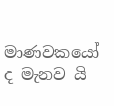මාණවකයෝ ද මැනව යි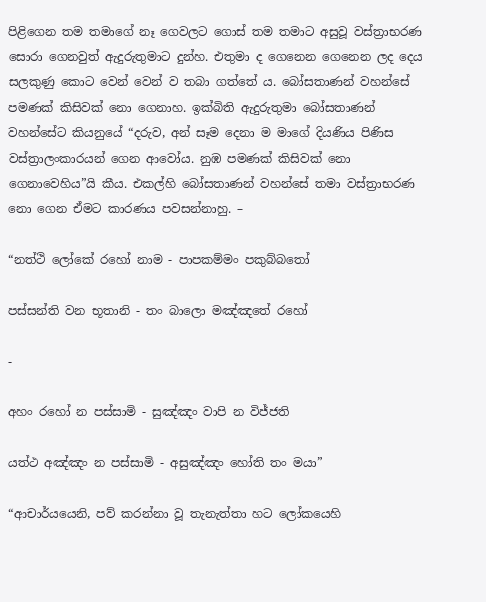පිළිගෙන තම තමාගේ නෑ ගෙවලට ගොස් තම තමාට අසුවූ වස්ත්‍රාභරණ සොරා ගෙනවුත් ඇදුරුතුමාට දුන්හ. එතුමා ද ගෙනෙන ගෙනෙන ලද දෙය සලකුණු කොට වෙන් වෙන් ව තබා ගත්තේ ය. බෝසතාණන් වහන්සේ පමණක් කිසිවක් නො ගෙනාහ. ඉක්බිති ඇදුරුතුමා බෝසතාණන් වහන්සේට කියනුයේ “දරුව, අන් සෑම දෙනා ම මාගේ දියණිය පිණිස වස්ත්‍රාලංකාරයන් ගෙන ආවෝය. නුඹ පමණක් කිසිවක් නො ගෙනාවෙහිය”යි කීය. එකල්හි බෝසතාණන් වහන්සේ තමා වස්ත්‍රාභරණ නො ගෙන ඒමට කාරණය පවසන්නාහු. –

“නත්ථි ලෝකේ රහෝ නාම - පාපකම්මං පකුබ්බතෝ

පස්සන්ති වන භූතානි - තං බාලො මඤ්ඤතේ රහෝ

-

අහං රහෝ න පස්සාමි - සුඤ්ඤං වාපි න විජ්ජති

යත්ථ අඤ්ඤං න පස්සාමි - අසුඤ්ඤං හෝති තං මයා”

“ආචාර්යයෙනි, පව් කරන්නා වූ තැනැත්තා හට ලෝකයෙහි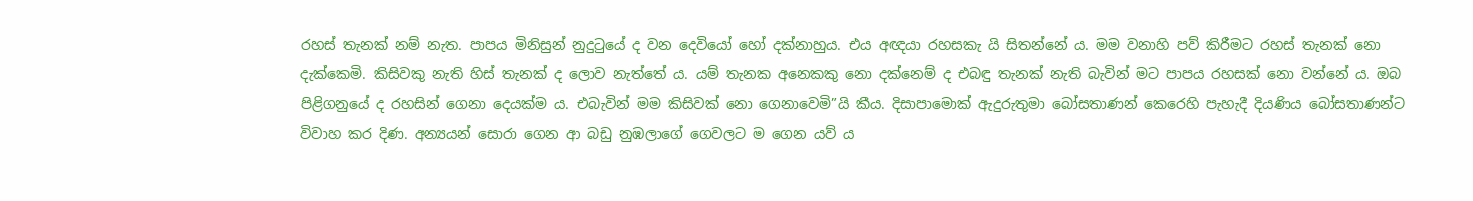රහස් තැනක් නම් නැත. පාපය මිනිසුන් නුදුටුයේ ද වන දෙවියෝ හෝ දක්නාහුය. එය අඥයා රහසකැ යි සිතන්නේ ය. මම වනාහි පව් කිරීමට රහස් තැනක් නො දැක්කෙමි. කිසිවකු නැති හිස් තැනක් ද ලොව නැත්තේ ය. යම් තැනක අනෙකකු නො දක්නෙම් ද එබඳු තැනක් නැති බැවින් මට පාපය රහසක් නො වන්නේ ය. ඔබ පිළිගනුයේ ද රහසින් ගෙනා දෙයක්ම ය. එබැවින් මම කිසිවක් නො ගෙනාවෙමි”යි කීය. දිසාපාමොක් ඇදුරුතුමා බෝසතාණන් කෙරෙහි පැහැදී දියණිය බෝසතාණන්ට විවාහ කර දිණ. අන්‍යයන් සොරා ගෙන ආ බඩු නුඹලාගේ ගෙවලට ම ගෙන යව් ය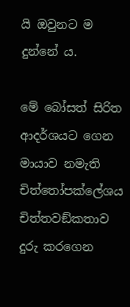යි ඔවුනට ම දුන්නේ ය.

මේ බෝසත් සිරිත ආදර්ශයට ගෙන මායාව නමැති චිත්තෝපක්ලේශය චිත්තවඞ්කතාව දුරු කරගෙන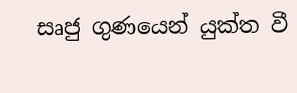සෘජු ගුණයෙන් යුක්ත වී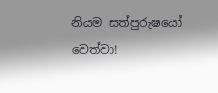නියම සත්පුරුෂයෝ වෙත්වා!